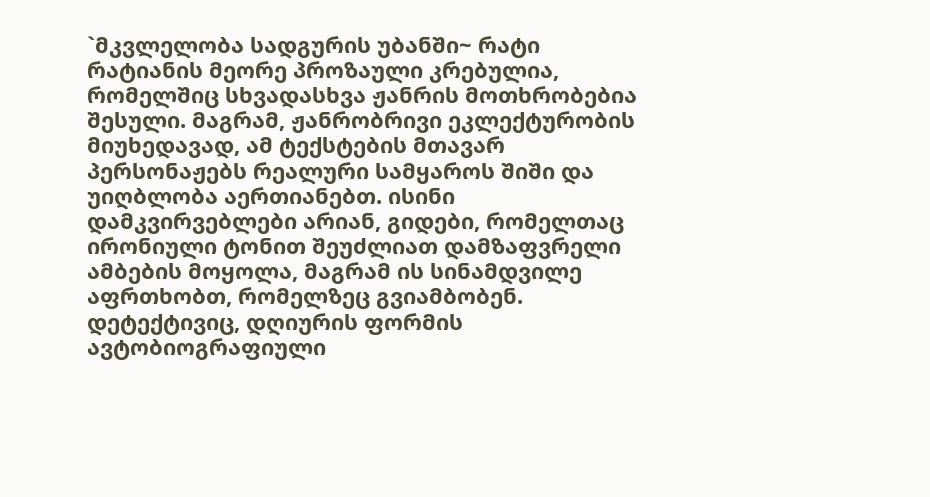`მკვლელობა სადგურის უბანში~ რატი რატიანის მეორე პროზაული კრებულია, რომელშიც სხვადასხვა ჟანრის მოთხრობებია შესული. მაგრამ, ჟანრობრივი ეკლექტურობის მიუხედავად, ამ ტექსტების მთავარ პერსონაჟებს რეალური სამყაროს შიში და უიღბლობა აერთიანებთ. ისინი დამკვირვებლები არიან, გიდები, რომელთაც ირონიული ტონით შეუძლიათ დამზაფვრელი ამბების მოყოლა, მაგრამ ის სინამდვილე აფრთხობთ, რომელზეც გვიამბობენ. დეტექტივიც, დღიურის ფორმის ავტობიოგრაფიული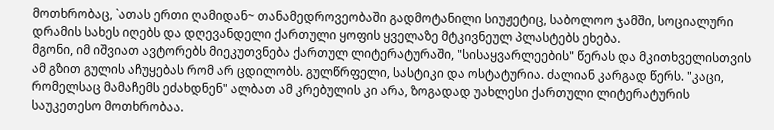მოთხრობაც, `ათას ერთი ღამიდან~ თანამედროვეობაში გადმოტანილი სიუჟეტიც, საბოლოო ჯამში, სოციალური დრამის სახეს იღებს და დღევანდელი ქართული ყოფის ყველაზე მტკივნეულ პლასტებს ეხება.
მგონი, იმ იშვიათ ავტორებს მიეკუთვნება ქართულ ლიტერატურაში, "სისაყვარლეების" წერას და მკითხველისთვის ამ გზით გულის აჩუყებას რომ არ ცდილობს. გულწრფელი, სასტიკი და ოსტატურია. ძალიან კარგად წერს. "კაცი, რომელსაც მამაჩემს ეძახდნენ" ალბათ ამ კრებულის კი არა, ზოგადად უახლესი ქართული ლიტერატურის საუკეთესო მოთხრობაა.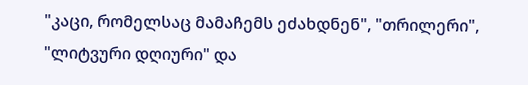"კაცი, რომელსაც მამაჩემს ეძახდნენ", "თრილერი", "ლიტვური დღიური" და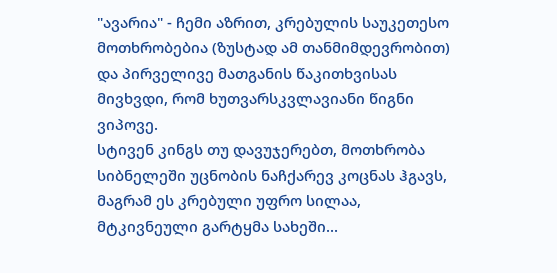"ავარია" - ჩემი აზრით, კრებულის საუკეთესო მოთხრობებია (ზუსტად ამ თანმიმდევრობით) და პირველივე მათგანის წაკითხვისას მივხვდი, რომ ხუთვარსკვლავიანი წიგნი ვიპოვე.
სტივენ კინგს თუ დავუჯერებთ, მოთხრობა სიბნელეში უცნობის ნაჩქარევ კოცნას ჰგავს, მაგრამ ეს კრებული უფრო სილაა, მტკივნეული გარტყმა სახეში...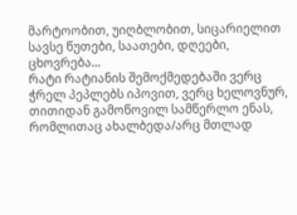მარტოობით, უიღბლობით, სიცარიელით სავსე წუთები, საათები, დღეები, ცხოვრება...
რატი რატიანის შემოქმედებაში ვერც ჭრელ პეპლებს იპოვით, ვერც ხელოვნურ, თითიდან გამოწოვილ სამწერლო ენას, რომლითაც ახალბედა/არც მთლად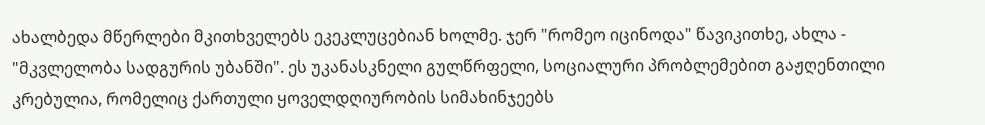ახალბედა მწერლები მკითხველებს ეკეკლუცებიან ხოლმე. ჯერ "რომეო იცინოდა" წავიკითხე, ახლა - "მკვლელობა სადგურის უბანში". ეს უკანასკნელი გულწრფელი, სოციალური პრობლემებით გაჟღენთილი კრებულია, რომელიც ქართული ყოველდღიურობის სიმახინჯეებს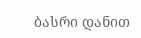ბასრი დანით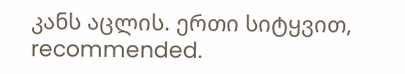კანს აცლის. ერთი სიტყვით, recommended.